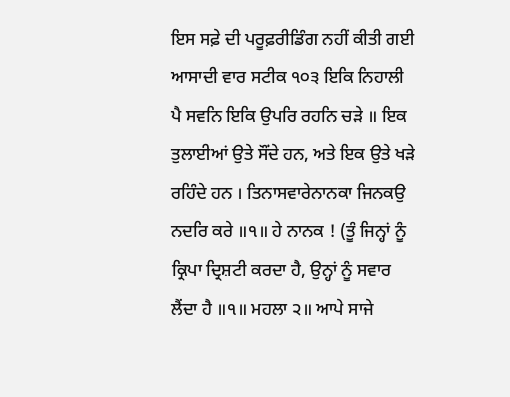ਇਸ ਸਫ਼ੇ ਦੀ ਪਰੂਫ਼ਰੀਡਿੰਗ ਨਹੀਂ ਕੀਤੀ ਗਈ
ਆਸਾਦੀ ਵਾਰ ਸਟੀਕ ੧੦੩ ਇਕਿ ਨਿਹਾਲੀ ਪੈ ਸਵਨਿ ਇਕਿ ਉਪਰਿ ਰਹਨਿ ਚੜੇ ॥ ਇਕ ਤੁਲਾਈਆਂ ਉਤੇ ਸੌਂਦੇ ਹਨ, ਅਤੇ ਇਕ ਉਤੇ ਖੜੇ ਰਹਿੰਦੇ ਹਨ । ਤਿਨਾਸਵਾਰੇਨਾਨਕਾ ਜਿਨਕਉ ਨਦਰਿ ਕਰੇ ॥੧॥ ਹੇ ਨਾਨਕ ! (ਤੂੰ ਜਿਨ੍ਹਾਂ ਨੂੰ ਕ੍ਰਿਪਾ ਦ੍ਰਿਸ਼ਟੀ ਕਰਦਾ ਹੈ, ਉਨ੍ਹਾਂ ਨੂੰ ਸਵਾਰ ਲੈਂਦਾ ਹੈ ॥੧॥ ਮਹਲਾ ੨॥ ਆਪੇ ਸਾਜੇ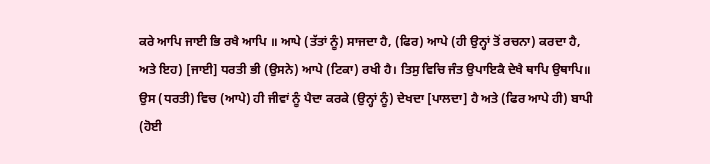ਕਰੇ ਆਪਿ ਜਾਈ ਭਿ ਰਖੈ ਆਪਿ ॥ ਆਪੇ (ਤੱਤਾਂ ਨੂੰ) ਸਾਜਦਾ ਹੈ, (ਫਿਰ) ਆਪੇ (ਹੀ ਉਨ੍ਹਾਂ ਤੋਂ ਰਚਨਾ) ਕਰਦਾ ਹੈ, ਅਤੇ ਇਹ) [ਜਾਈ] ਧਰਤੀ ਭੀ (ਉਸਨੇ) ਆਪੇ (ਟਿਕਾ) ਰਖੀ ਹੈ। ਤਿਸੁ ਵਿਚਿ ਜੰਤ ਉਪਾਇਕੈ ਦੇਖੈ ਥਾਪਿ ਉਥਾਪਿ॥ ਉਸ (ਧਰਤੀ) ਵਿਚ (ਆਪੇ) ਹੀ ਜੀਵਾਂ ਨੂੰ ਪੈਦਾ ਕਰਕੇ (ਉਨ੍ਹਾਂ ਨੂੰ) ਦੇਖਦਾ [ਪਾਲਦਾ] ਹੈ ਅਤੇ (ਫਿਰ ਆਪੇ ਹੀ) ਬਾਪੀ (ਹੋਈ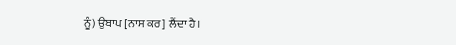ਨੂੰ) ਉਬਾਪ [ਨਾਸ ਕਰ] ਲੈਂਦਾ ਹੈ।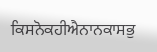ਕਿਸਨੋਕਹੀਐਨਾਨਕਾਸਭੁ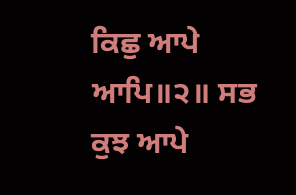ਕਿਛੁ ਆਪੇ ਆਪਿ॥੨॥ ਸਭ ਕੁਝ ਆਪੇ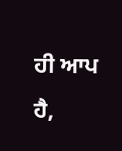ਹੀ ਆਪ ਹੈ,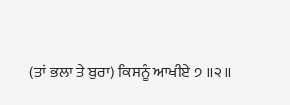(ਤਾਂ ਭਲਾ ਤੇ ਬੁਰਾ) ਕਿਸਨੂੰ ਆਖੀਏ ੭ ॥੨॥